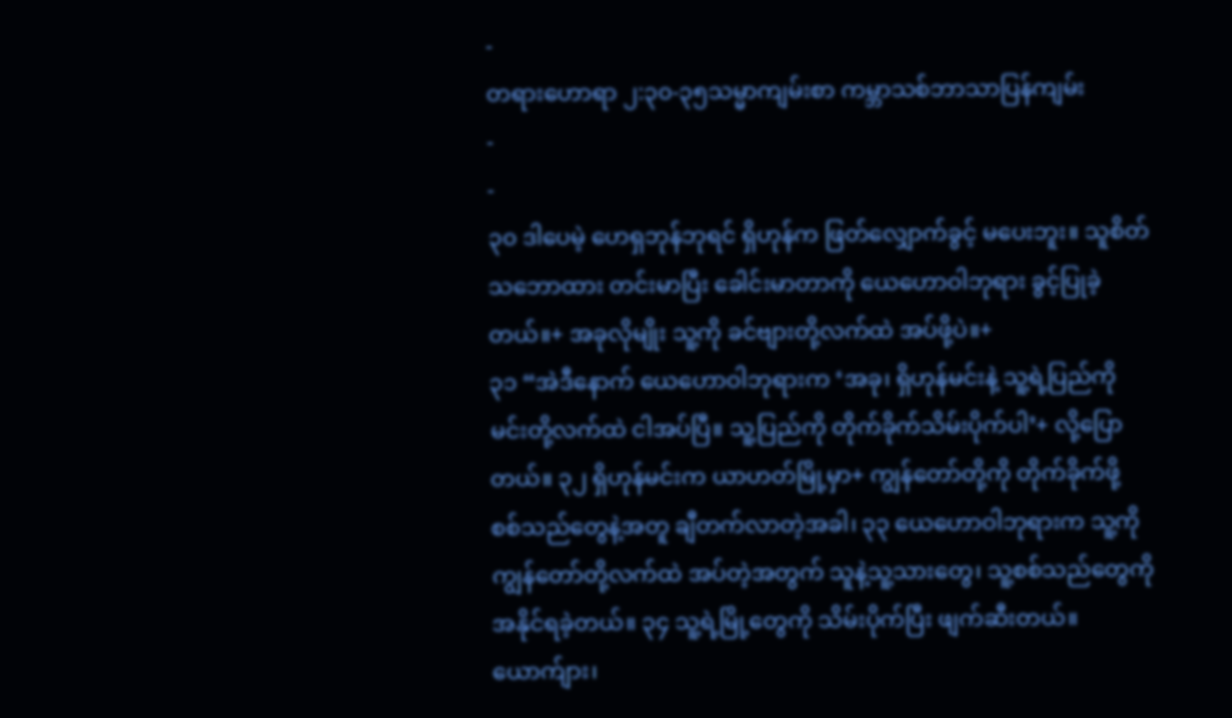-
တရားဟောရာ ၂:၃၀-၃၅သမ္မာကျမ်းစာ ကမ္ဘာသစ်ဘာသာပြန်ကျမ်း
-
-
၃၀ ဒါပေမဲ့ ဟေရှဘုန်ဘုရင် ရှိဟုန်က ဖြတ်လျှောက်ခွင့် မပေးဘူး။ သူစိတ်သဘောထား တင်းမာပြီး ခေါင်းမာတာကို ယေဟောဝါဘုရား ခွင့်ပြုခဲ့တယ်။+ အခုလိုမျိုး သူ့ကို ခင်ဗျားတို့လက်ထဲ အပ်ဖို့ပဲ။+
၃၁ “အဲဒီနောက် ယေဟောဝါဘုရားက ‘အခု၊ ရှိဟုန်မင်းနဲ့ သူ့ရဲ့ပြည်ကို မင်းတို့လက်ထဲ ငါအပ်ပြီ။ သူ့ပြည်ကို တိုက်ခိုက်သိမ်းပိုက်ပါ’+ လို့ပြောတယ်။ ၃၂ ရှိဟုန်မင်းက ယာဟတ်မြို့မှာ+ ကျွန်တော်တို့ကို တိုက်ခိုက်ဖို့ စစ်သည်တွေနဲ့အတူ ချီတက်လာတဲ့အခါ၊ ၃၃ ယေဟောဝါဘုရားက သူ့ကို ကျွန်တော်တို့လက်ထဲ အပ်တဲ့အတွက် သူနဲ့သူ့သားတွေ၊ သူ့စစ်သည်တွေကို အနိုင်ရခဲ့တယ်။ ၃၄ သူ့ရဲ့မြို့တွေကို သိမ်းပိုက်ပြီး ဖျက်ဆီးတယ်။ ယောက်ျား၊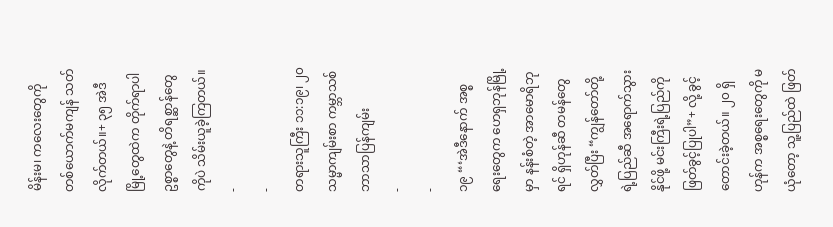မိန်းမ၊ ကလေးတွေကို တစ်ယောက်မကျန် သတ်လိုက်တယ်။+ ၃၅ အဲဒီမြို့တွေထဲက တိုက်ရာပါဥစ္စာတွေနဲ့ တိရစ္ဆာန်တွေကိုပဲ သိမ်းယူခဲ့ကြတယ်။
-
-
တရားသူကြီး ၁၁:၁၉၊ ၂၀သမ္မာကျမ်းစာ ကမ္ဘာသစ်ဘာသာပြန်ကျမ်း
-
-
၁၉ “‘အဲဒီနောက် အစ္စရေးတွေက ဟေရှဘုန်မြို့မှာ နန်းစံတဲ့ အာမောရိဘုရင် ရှိဟုန်ဆီ တမန်တွေလွှတ်ပြီး “ကျွန်တော်တို့ရဲ့ပြည်ဆီ အရောက်သွားနိုင်ဖို့ မင်းကြီးရဲ့ပြည်ကို ဖြတ်ခွင့်ပြုပါ”+ လို့ ခွင့်တောင်းခဲ့တယ်။ ၂၀ ရှိဟုန်က အစ္စရေးတွေကို မယုံတော့ သူ့ပြည်ထဲ ဖြတ်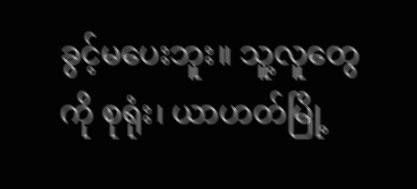ခွင့်မပေးဘူး။ သူ့လူတွေကို စုရုံး၊ ယာဟတ်မြို့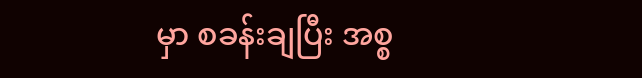မှာ စခန်းချပြီး အစ္စ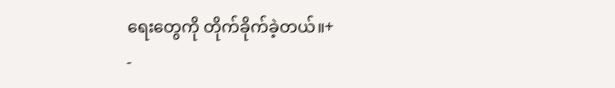ရေးတွေကို တိုက်ခိုက်ခဲ့တယ်။+
-